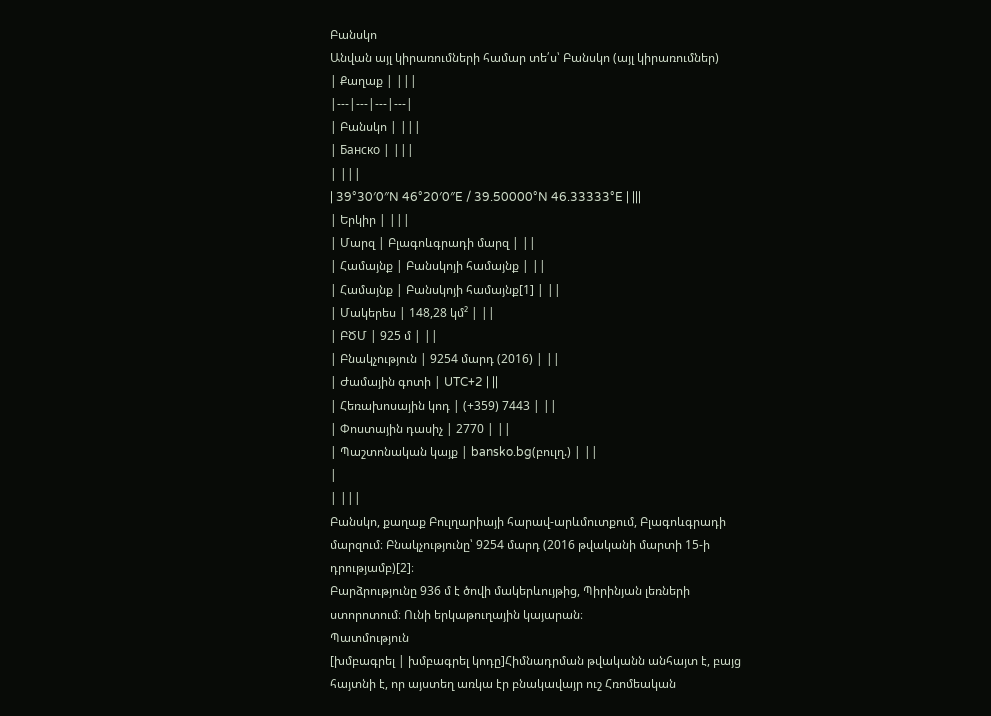Բանսկո
Անվան այլ կիրառումների համար տե՛ս՝ Բանսկո (այլ կիրառումներ)
| Քաղաք | |||
|---|---|---|---|
| Բանսկո | |||
| Банско | |||
| |||
| 39°30′0″N 46°20′0″E / 39.50000°N 46.33333°E | |||
| Երկիր | |||
| Մարզ | Բլագոևգրադի մարզ | ||
| Համայնք | Բանսկոյի համայնք | ||
| Համայնք | Բանսկոյի համայնք[1] | ||
| Մակերես | 148,28 կմ² | ||
| ԲԾՄ | 925 մ | ||
| Բնակչություն | 9254 մարդ (2016) | ||
| Ժամային գոտի | UTC+2 | ||
| Հեռախոսային կոդ | (+359) 7443 | ||
| Փոստային դասիչ | 2770 | ||
| Պաշտոնական կայք | bansko.bg(բուլղ.) | ||
|
| |||
Բանսկո, քաղաք Բուլղարիայի հարավ-արևմուտքում, Բլագոևգրադի մարզում։ Բնակչությունը՝ 9254 մարդ (2016 թվականի մարտի 15-ի դրությամբ)[2]։
Բարձրությունը 936 մ է ծովի մակերևույթից, Պիրինյան լեռների ստորոտում։ Ունի երկաթուղային կայարան։
Պատմություն
[խմբագրել | խմբագրել կոդը]Հիմնադրման թվականն անհայտ է, բայց հայտնի է, որ այստեղ առկա էր բնակավայր ուշ Հռոմեական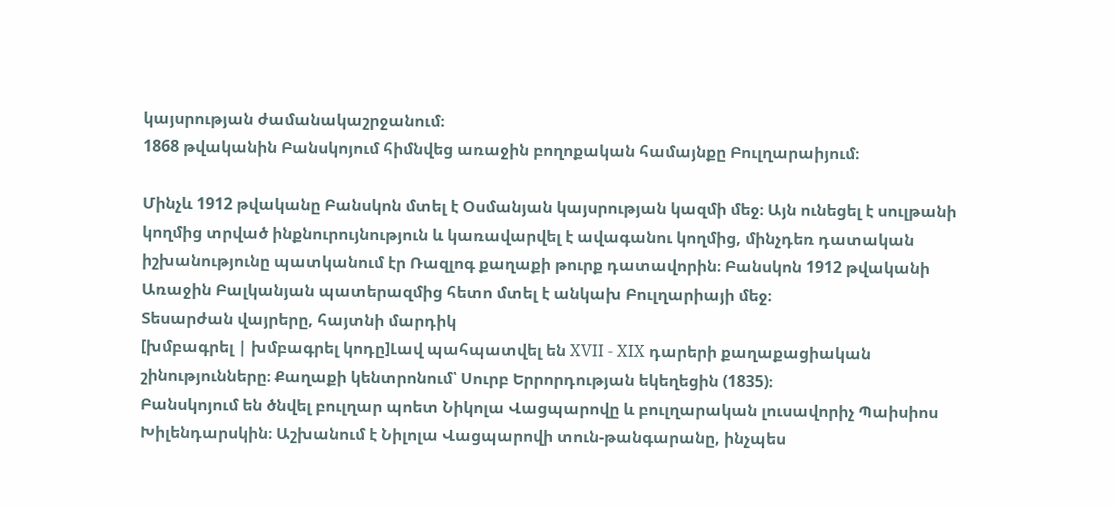կայսրության ժամանակաշրջանում։
1868 թվականին Բանսկոյում հիմնվեց առաջին բողոքական համայնքը Բուլղարաիյում։

Մինչև 1912 թվականը Բանսկոն մտել է Օսմանյան կայսրության կազմի մեջ։ Այն ունեցել է սուլթանի կողմից տրված ինքնուրույնություն և կառավարվել է ավագանու կողմից, մինչդեռ դատական իշխանությունը պատկանում էր Ռազլոգ քաղաքի թուրք դատավորին։ Բանսկոն 1912 թվականի Առաջին Բալկանյան պատերազմից հետո մտել է անկախ Բուլղարիայի մեջ։
Տեսարժան վայրերը, հայտնի մարդիկ
[խմբագրել | խմբագրել կոդը]Լավ պահպատվել են XVII - XIX դարերի քաղաքացիական շինությունները։ Քաղաքի կենտրոնում՝ Սուրբ Երրորդության եկեղեցին (1835)։
Բանսկոյում են ծնվել բուլղար պոետ Նիկոլա Վացպարովը և բուլղարական լուսավորիչ Պաիսիոս Խիլենդարսկին։ Աշխանում է Նիլոլա Վացպարովի տուն-թանգարանը, ինչպես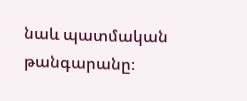նաև պատմական թանգարանը։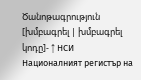Ծանոթագրություն
[խմբագրել | խմբագրել կոդը]- ↑ НСИ Националният регистър на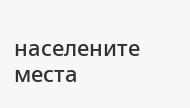населените места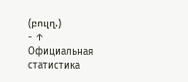(բուլղ.)
- ↑ Официальная статистика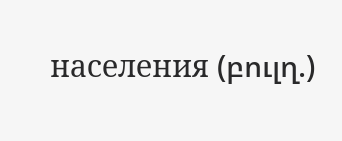населения (բուլղ.)